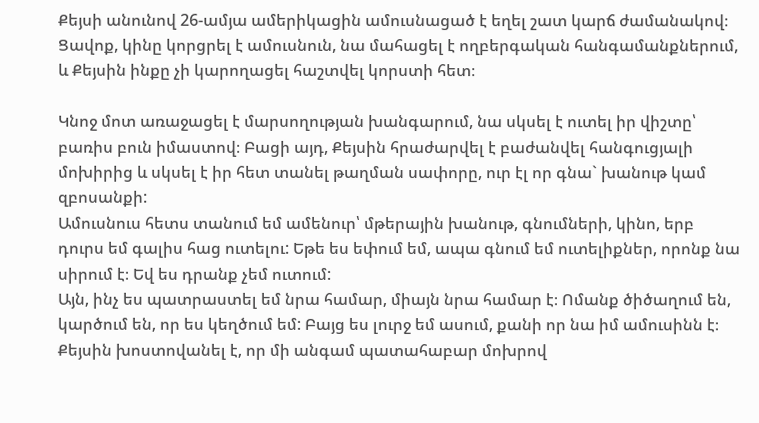Քեյսի անունով 26-ամյա ամերիկացին ամուսնացած է եղել շատ կարճ ժամանակով։ Ցավոք, կինը կորցրել է ամուսնուն, նա մահացել է ողբերգական հանգամանքներում, և Քեյսին ինքը չի կարողացել հաշտվել կորստի հետ։

Կնոջ մոտ առաջացել է մարսողության խանգարում, նա սկսել է ուտել իր վիշտը՝ բառիս բուն իմաստով։ Բացի այդ, Քեյսին հրաժարվել է բաժանվել հանգուցյալի մոխիրից և սկսել է իր հետ տանել թաղման սափորը, ուր էլ որ գնա` խանութ կամ զբոսանքի:
Ամուսնուս հետս տանում եմ ամենուր՝ մթերային խանութ, գնումների, կինո, երբ դուրս եմ գալիս հաց ուտելու: Եթե ես եփում եմ, ապա գնում եմ ուտելիքներ, որոնք նա սիրում է։ Եվ ես դրանք չեմ ուտում:
Այն, ինչ ես պատրաստել եմ նրա համար, միայն նրա համար է։ Ոմանք ծիծաղում են, կարծում են, որ ես կեղծում եմ: Բայց ես լուրջ եմ ասում, քանի որ նա իմ ամուսինն է։
Քեյսին խոստովանել է, որ մի անգամ պատահաբար մոխրով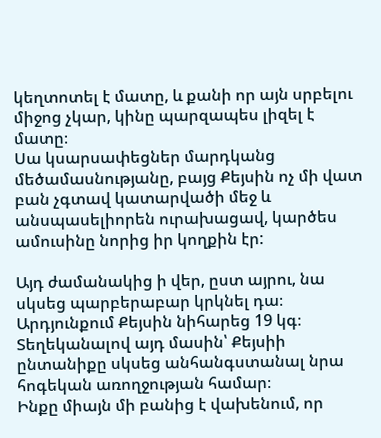կեղտոտել է մատը, և քանի որ այն սրբելու միջոց չկար, կինը պարզապես լիզել է մատը։
Սա կսարսափեցներ մարդկանց մեծամասնությանը, բայց Քեյսին ոչ մի վատ բան չգտավ կատարվածի մեջ և անսպասելիորեն ուրախացավ, կարծես ամուսինը նորից իր կողքին էր:

Այդ ժամանակից ի վեր, ըստ այրու, նա սկսեց պարբերաբար կրկնել դա։ Արդյունքում Քեյսին նիհարեց 19 կգ։ Տեղեկանալով այդ մասին՝ Քեյսիի ընտանիքը սկսեց անհանգստանալ նրա հոգեկան առողջության համար։
Ինքը միայն մի բանից է վախենում, որ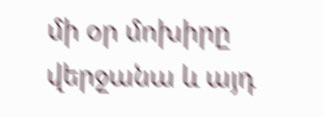մի օր մոխիրը վերջանա և այդ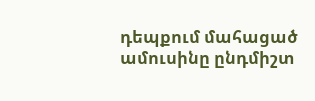դեպքում մահացած ամուսինը ընդմիշտ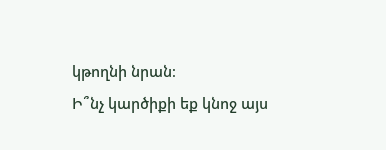կթողնի նրան։
Ի՞նչ կարծիքի եք կնոջ այս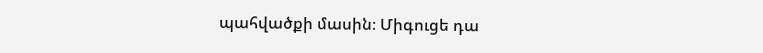պահվածքի մասին։ Միգուցե դա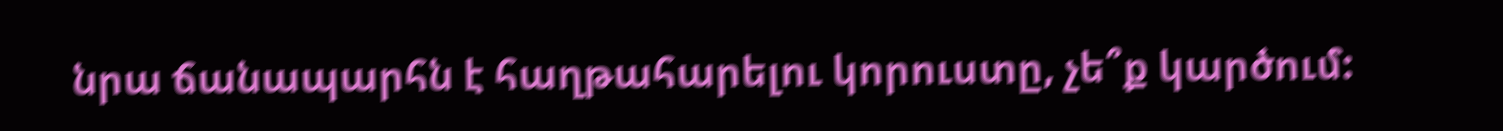նրա ճանապարհն է հաղթահարելու կորուստը, չե՞ք կարծում: